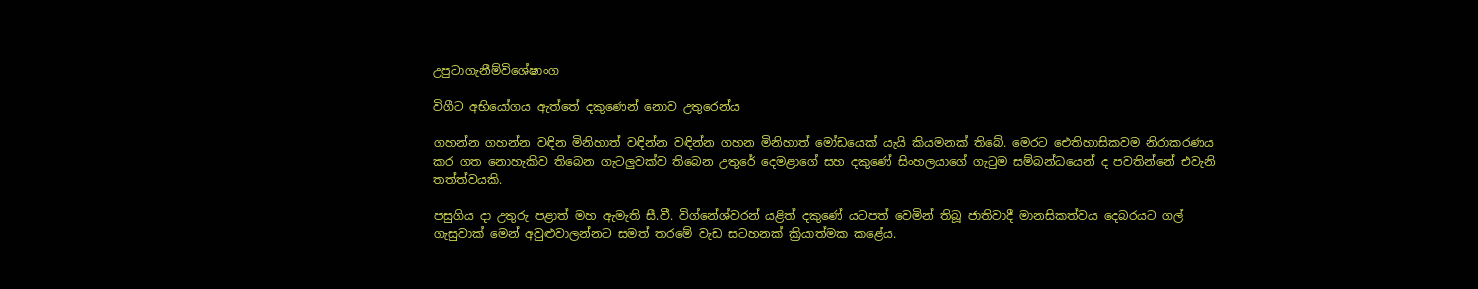උපුටාගැනීම්විශේෂාංග

විගීට අභියෝගය ඇත්තේ දකුණෙන් නොව උතුරෙන්ය

ගහන්න ගහන්න වඳින මිනිහාත් වඳින්න වඳින්න ගහන මිනිහාත් මෝඩයෙක් යැයි කියමනක් තිබේ. මෙරට ඓතිහාසිකවම නිරාකරණය කර ගත නොහැකිව තිබෙන ගැටලු‍වක්ව තිබෙන උතුරේ දෙමළාගේ සහ දකුණේ සිංහලයාගේ ගැ‍ටුම සම්බන්ධයෙන් ද පවතින්නේ එවැනි තත්ත්වයකි.

පසුගිය දා උතුරු පළාත් මහ ඇමැති සී.වී. විග්නේශ්වරන් යළිත් දකුණේ යටපත් වෙමින් තිබූ ජාතිවාදී මානසිකත්වය දෙබරයට ගල් ගැසුවාක් මෙන් අවුළු‍වාලන්නට සමත් තරමේ වැඩ සටහනක් ක්‍රියාත්මක කළේය.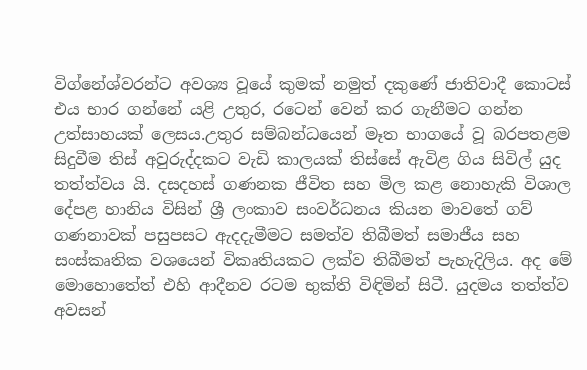විග්නේශ්වරන්ට අවශ්‍ය වූයේ කුමක් නමුත් දකුණේ ජාතිවාදී කොටස් එය භාර ගන්නේ යළි උතුර, රටෙන් වෙන් කර ගැනීමට ගන්න උත්සාහයක් ලෙසය.උතුර සම්බන්ධයෙන් මෑත භාගයේ වූ බරපතළම සිදුවීම තිස් අවුරුද්දකට වැඩි කාලයක් තිස්සේ ඇවිළ ගිය සිවිල් යුද තත්ත්වය යි. දසදහස් ගණනක ජීවිත සහ මිල කළ නොහැකි විශාල දේපළ හානිය විසින් ශ්‍රී ලංකාව සංවර්ධනය කියන මාවතේ ගව් ගණනාවක් පසුපසට ඇදදැමීමට සමත්ව තිබීමත් සමාජීය සහ සංස්කෘතික වශයෙන් විකෘතියකට ලක්ව තිබීමත් පැහැදිලිය. අද මේ මොහොතේත් එහි ආදීනව රටම භුක්ති විඳිමින් සිටී. යුදමය තත්ත්ව අවසන්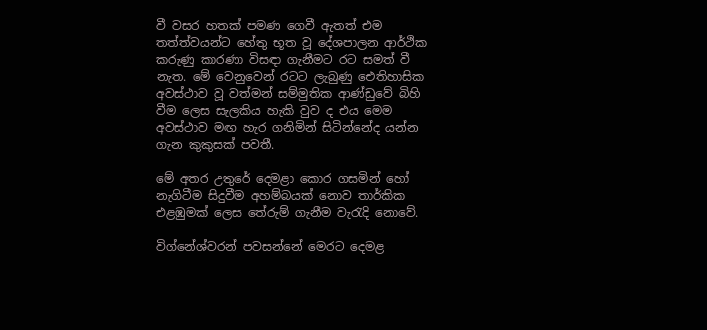වී වසර හතක් පමණ ගෙවී ඇතත් එම තත්ත්වයන්ට හේතු භූත වූ දේශපාලන ආර්ථික කරුණු කාරණා විසඳා ගැනීමට රට සමත් වී නැත. මේ වෙනුවෙන් රටට ලැබුණු ඓතිහාසික අවස්ථාව වූ වත්මන් සම්මුතික ආණ්ඩුවේ බිහි වීම ලෙස සැලකිය හැකි වුව ද එය මෙම  අවස්ථාව මඟ හැර ගනිමින් සිටින්නේද යන්න ගැන කුකුසක් පවතී.

මේ අතර උතුරේ දෙමළා කොර ගසමින් හෝ නැගිටීම සිදුවීම අහම්බයක් නොව තාර්කික එළඹුමක් ලෙස තේරුම් ගැනීම වැරැදි නොවේ.

විග්නේශ්වරන් පවසන්නේ මෙරට දෙමළ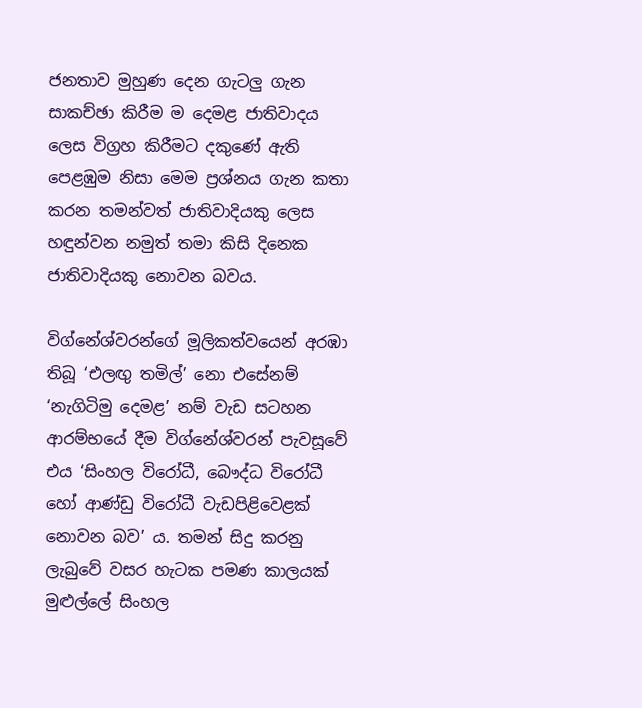ජනතාව මුහුණ දෙන ගැටලු‍ ගැන සාකච්ඡා කිරීම ම දෙමළ ජාතිවාදය ලෙස විග්‍රහ කිරීමට දකුණේ ඇති පෙළඹුම නිසා මෙම ප්‍රශ්නය ගැන කතා කරන තමන්වත් ජාතිවාදියකු ලෙස හඳුන්වන නමුත් තමා කිසි දිනෙක ජාතිවාදියකු නොවන බවය.

විග්නේශ්වරන්ගේ මූලිකත්වයෙන් අරඹා තිබූ ‘එලඟු‍ තමිල්’ නො එසේනම් ‘නැගිටිමු දෙමළ’ නම් වැඩ සටහන ආරම්භයේ දීම විග්නේශ්වරන් පැවසූවේ එය ‘සිංහල විරෝධී, බෞද්ධ විරෝධී හෝ ආණ්ඩු විරෝධී වැඩපිළිවෙළක් නොවන බව’ ය. තමන් සිදු කරනු ලැබුවේ වසර හැටක පමණ කාලයක් මුළුල්ලේ සිංහල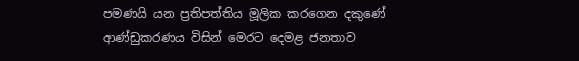පමණයි යන ප්‍රතිපත්තිය මූලික කරගෙන දකුණේ ආණ්ඩුකරණය විසින් මෙරට දෙමළ ජනතාව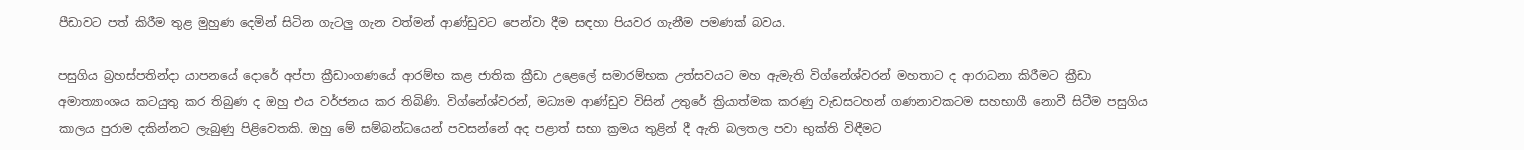පීඩාවට පත් කිරීම තුළ මුහුණ දෙමින් සිටින ගැටලු‍ ගැන වත්මන් ආණ්ඩුවට පෙන්වා දීම සඳහා පියවර ගැනීම පමණක් බවය.

පසුගිය බ්‍රහස්පතින්දා යාපනයේ දොරේ අප්පා ක්‍රීඩාංගණයේ ආරම්භ කළ ජාතික ක්‍රීඩා උළෙලේ සමාරම්භක උත්සවයට මහ ඇමැති විග්නේශ්වරන් මහතාට ද ආරාධනා කිරීමට ක්‍රීඩා අමාත්‍යාංශය කටයුතු කර තිබුණ ද ඔහු එය වර්ජනය කර තිබිණි. විග්නේශ්වරන්, මධ්‍යම ආණ්ඩුව විසින් උතුරේ ක්‍රියාත්මක කරණු වැඩසටහන් ගණනාවකටම සහභාගී නොවී සිටීම පසුගිය කාලය පුරාම දකින්නට ලැබුණු පිළිවෙතකි. ඔහු මේ සම්බන්ධයෙන් පවසන්නේ අද පළාත් සභා ක්‍රමය තුළින් දී ඇති බලතල පවා භුක්ති විඳීමට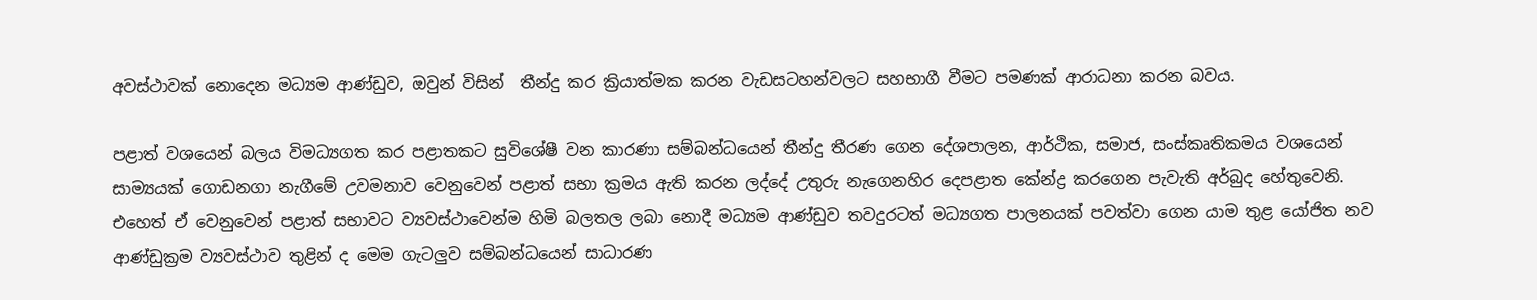අවස්ථාවක් නොදෙන මධ්‍යම ආණ්ඩුව, ඔවුන් විසින්  තීන්දු කර ක්‍රියාත්මක කරන වැඩසටහන්වලට සහභාගී වීමට පමණක් ආරාධනා කරන බවය.

පළාත් වශයෙන් බලය විමධ්‍යගත කර පළාතකට සුවිශේෂී වන කාරණා සම්බන්ධයෙන් තීන්දු තීරණ ගෙන දේශපාලන, ආර්ථික, සමාජ, සංස්කෘතිකමය වශයෙන් සාම්‍යයක් ගොඩනගා නැගීමේ උවමනාව වෙනුවෙන් පළාත් සභා ක්‍රමය ඇති කරන ලද්දේ උතුරු නැගෙනහිර දෙපළාත කේන්ද්‍ර කරගෙන පැවැති අර්බුද හේතුවෙනි. එහෙත් ඒ වෙනුවෙන් පළාත් සභාවට ව්‍යවස්ථාවෙන්ම හිමි බලතල ලබා නොදී මධ්‍යම ආණ්ඩුව තවදුරටත් මධ්‍යගත පාලනයක් පවත්වා ගෙන යාම තුළ යෝජිත නව ආණ්ඩුක්‍රම ව්‍යවස්ථාව තුළින් ද මෙම ගැටලු‍ව සම්බන්ධයෙන් සාධාරණ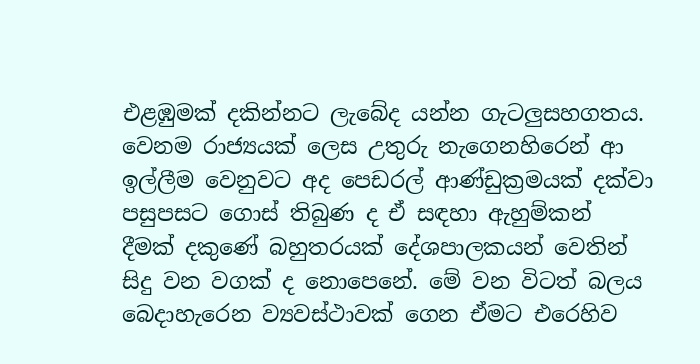එළඹුමක් දකින්නට ලැබේද යන්න ගැටලු‍සහගතය. වෙනම රාජ්‍යයක් ලෙස උතුරු නැගෙනහිරෙන් ආ ඉල්ලීම වෙනුවට අද පෙඩරල් ආණ්ඩුක්‍රමයක් දක්වා පසුපසට ගොස් තිබුණ ද ඒ සඳහා ඇහුම්කන් දීමක් දකුණේ බහුතරයක් දේශපාලකයන් වෙතින් සිදු වන වගක් ද නොපෙනේ. මේ වන විටත් බලය බෙදාහැරෙන ව්‍යවස්ථාවක් ගෙන ඒමට එරෙහිව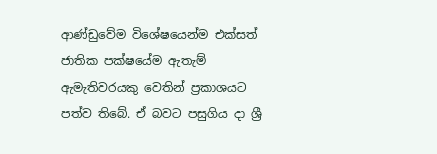ආණ්ඩුවේම විශේෂයෙන්ම එක්සත් ජාතික පක්ෂයේම ඇතැම් ඇමැතිවරයකු වෙතින් ප්‍රකාශයට පත්ව තිබේ. ඒ බවට පසුගිය දා ශ්‍රී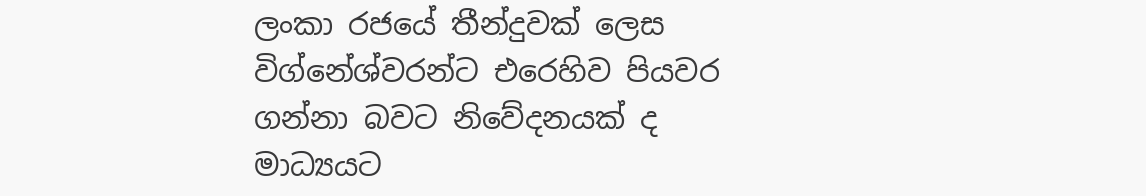ලංකා රජයේ තීන්දුවක් ලෙස විග්නේශ්වරන්ට එරෙහිව පියවර ගන්නා බවට නිවේදනයක් ද මාධ්‍යයට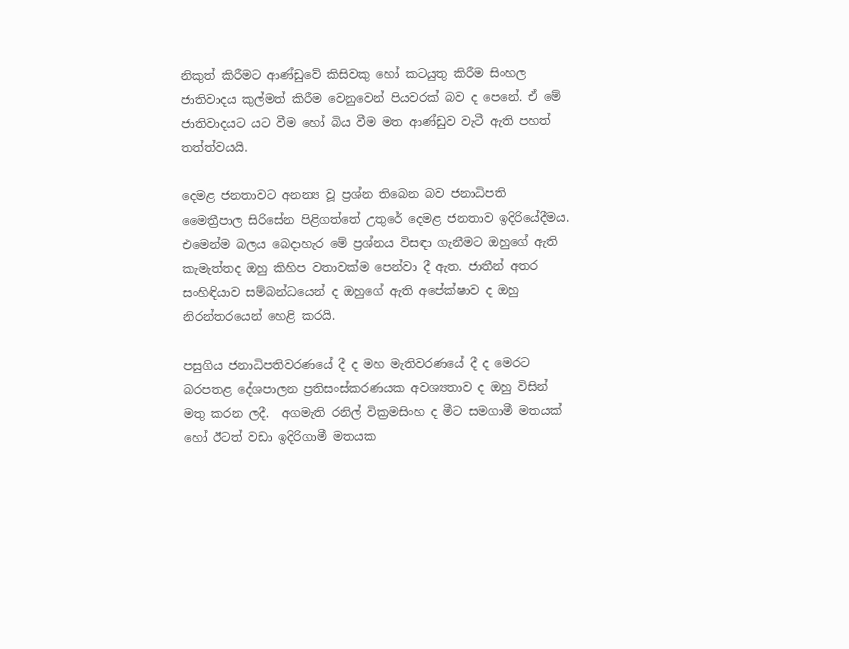නිකුත් කිරීමට ආණ්ඩුවේ කිසිවකු හෝ කටයුතු කිරීම සිංහල ජාතිවාදය කුල්මත් කිරීම වෙනුවෙන් පියවරක් බව ද පෙනේ. ඒ මේ ජාතිවාදයට යට වීම හෝ බිය වීම මත ආණ්ඩුව වැටී ඇති පහත් තත්ත්වයයි.

දෙමළ ජනතාවට අනන්‍ය වූ ප්‍රශ්න තිබෙන බව ජනාධිපති මෛත්‍රීපාල සිරිසේන පිළිගත්තේ උතුරේ දෙමළ ජනතාව ඉදිරියේදීමය. එමෙන්ම බලය බෙදාහැර මේ ප්‍රශ්නය විසඳා ගැනීමට ඔහුගේ ඇති කැමැත්තද ඔහු කිහිප වතාවක්ම පෙන්වා දී ඇත. ජාතීන් අතර සංහිඳියාව සම්බන්ධයෙන් ද ඔහුගේ ඇති අපේක්ෂාව ද ඔහු නිරන්තරයෙන් හෙළි කරයි.

පසුගිය ජනාධිපතිවරණයේ දී ද මහ මැතිවරණයේ දී ද මෙරට බරපතළ දේශපාලන ප්‍රතිසංස්කරණයක අවශ්‍යතාව ද ඔහු විසින් මතු කරන ලදී.  අගමැති රනිල් වික්‍රමසිංහ ද මීට සමගාමී මතයක් හෝ ඊටත් වඩා ඉදිරිගාමී මතයක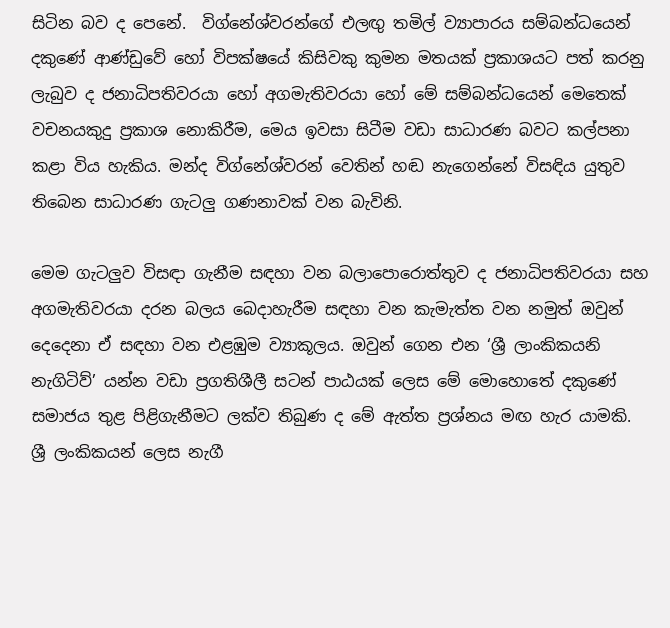සිටින බව ද පෙනේ.  විග්නේශ්වරන්ගේ එලඟු තමිල් ව්‍යාපාරය සම්බන්ධයෙන් දකුණේ ආණ්ඩුවේ හෝ විපක්ෂයේ කිසිවකු කුමන මතයක් ප්‍රකාශයට පත් කරනු ලැබුව ද ජනාධිපතිවරයා හෝ අගමැතිවරයා හෝ මේ සම්බන්ධයෙන් මෙතෙක් වචනයකුදු ප්‍රකාශ නොකිරීම, මෙය ඉවසා සිටීම වඩා සාධාරණ බවට කල්පනා කළා විය හැකිය. මන්ද විග්නේශ්වරන් වෙතින් හඬ නැගෙන්නේ විසඳිය යුතුව තිබෙන සාධාරණ ගැටලු‍ ගණනාවක් වන බැවිනි.

මෙම ගැටලු‍ව විසඳා ගැනීම සඳහා වන බලාපොරොත්තුව ද ජනාධිපතිවරයා සහ අගමැතිවරයා දරන බලය බෙදාහැරීම සඳහා වන කැමැත්ත වන නමුත් ඔවුන් දෙදෙනා ඒ සඳහා වන එළඹුම ව්‍යාකූලය. ඔවුන් ගෙන එන ‘ශ්‍රී ලාංකිකයනි නැගිටිව්’ යන්න වඩා ප්‍රගතිශීලී සටන් පාඨයක් ලෙස මේ මොහොතේ දකුණේ සමාජය තුළ පිළිගැනීමට ලක්ව තිබුණ ද මේ ඇත්ත ප්‍රශ්නය මඟ හැර යාමකි. ශ්‍රී ලංකිකයන් ලෙස නැගී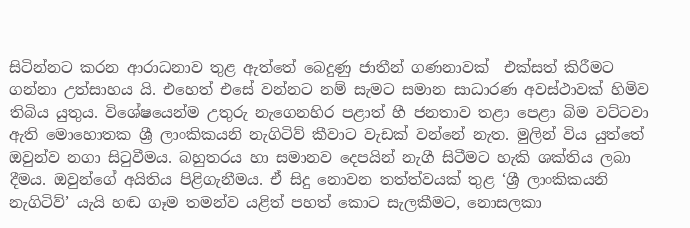සිටින්නට කරන ආරාධනාව තුළ ඇත්තේ බෙදුණු ජාතීන් ගණනාවක්  එක්සත් කිරීමට ගන්නා උත්සාහය යි. එහෙත් එසේ වන්නට නම් සැමට සමාන සාධාරණ අවස්ථාවක් හිමිව තිබිය යුතුය. විශේෂයෙන්ම උතුරු නැගෙනහිර පළාත් හී ජනතාව තළා පෙළා බිම වට්ටවා ඇති මොහොතක ශ්‍රී ලාංකිකයනි නැගිටිව් කීවාට වැඩක් වන්නේ නැත. මුලින් විය යුත්තේ ඔවුන්ව නගා සි‍ටුවීමය. බහුතරය හා සමානව දෙපයින් නැගී සිටීමට හැකි ශක්තිය ලබා දීමය. ඔවුන්ගේ අයිතිය පිළිගැනීමය. ඒ සිදු නොවන තත්ත්වයක් තුළ ‘ශ්‍රී ලාංකිකයනි නැගිටිව්’ යැයි හඬ ගෑම තමන්ව යළිත් පහත් කොට සැලකීමට, නොසලකා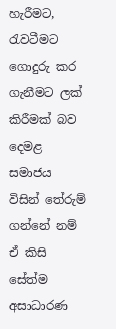හැරීමට, රැවටීමට ගොදුරු කර ගැනීමට ලක් කිරීමක් බව දෙමළ සමාජය විසින් තේරුම් ගන්නේ නම් ඒ කිසි සේත්ම අසාධාරණ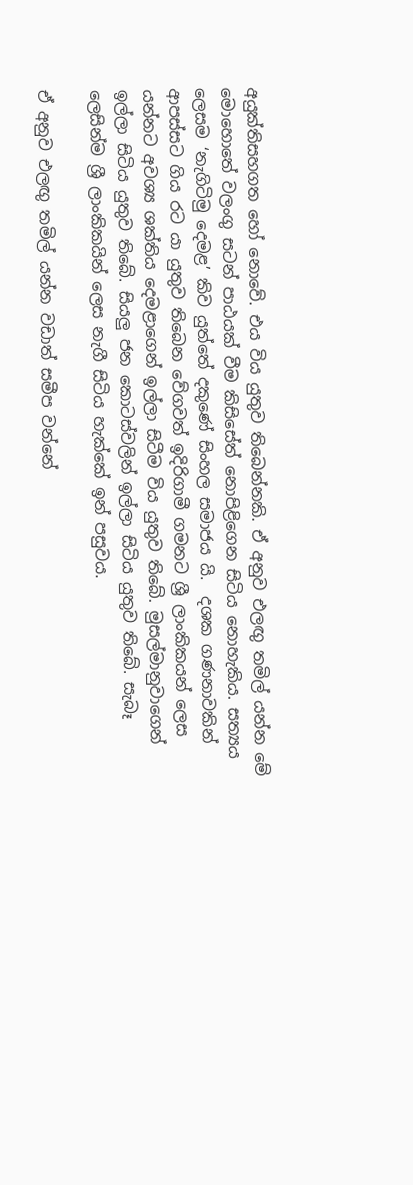අයුක්තිසහගත හෝ නොවේ. එය විය යුතුව තිබෙන්නකි. ඒ අනුව එලඟු තමිල් යන්න මේ මොහොතේ වලංගු සටන් පාඨයක් වීම කිසිසේත් නොපිළිගෙන සිටිය නොහැකිය. සත්‍යය ලෙසම ‘නැගිටිමු දෙමළ’ කිව යුත්තේ දකුණේ සිංහල සමාජය යි.  දශක ගණනාවකින් ආපස්සට ගිය රට යා යුතුව තිබෙන වේගවත් ඉදිරිගාමී ගමනට ශ්‍රී ලාංකිකයන් ලෙස යන්නට අවශ්‍ය ශක්තිය දෙමළාගෙන් ඉල්ලා සිටීම විය යුතුව තිබේ. මුසල්මානුවාගෙන් ඉල්ලා සිටිය යුතුව තිබේ. සියලු‍ ජන කොටස්වලින් ඉල්ලා සිටිය යුතුව තිබේ. සැබෑ ලෙසින්ම ශ්‍රී ලාංකිකයින් ලෙස නැගී සිටිය හැක්කේ ඉන් පසුවය.

ඒ අනුව එලඟු‍ තමිල් යන්න වඩාත් සමීප වන්නේ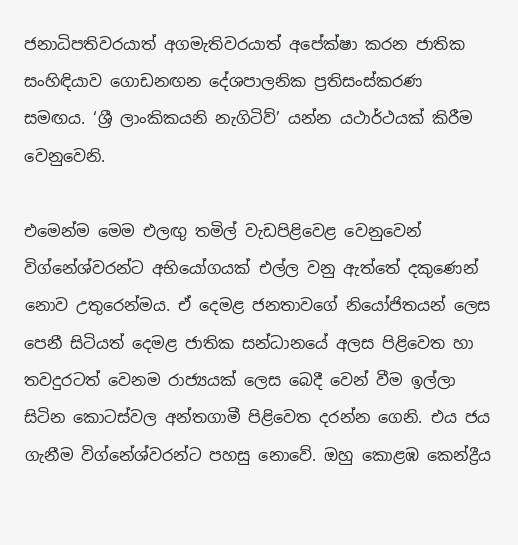ජනාධිපතිවරයාත් අගමැතිවරයාත් අපේක්ෂා කරන ජාතික සංහිඳියාව ගොඩනඟන දේශපාලනික ප්‍රතිසංස්කරණ  සමඟය. ‘ශ්‍රී ලාංකිකයනි නැගිටිව්’ යන්න යථාර්ථයක් කිරීම වෙනුවෙනි.

එමෙන්ම මෙම එලඟු තමිල් වැඩපිළිවෙළ වෙනුවෙන් විග්නේශ්වරන්ට අභියෝගයක් එල්ල වනු ඇත්තේ දකුණෙන් නොව උතුරෙන්මය. ඒ දෙමළ ජනතාවගේ නියෝජිතයන් ලෙස පෙනී සිටියත් දෙමළ ජාතික සන්ධානයේ අලස පිළිවෙත හා තවදුරටත් වෙනම රාජ්‍යයක් ලෙස බෙදී වෙන් වීම ඉල්ලා සිටින කොටස්වල අන්තගාමී පිළිවෙත දරන්න ගෙනි. එය ජය ගැනීම විග්නේශ්වරන්ට පහසු නොවේ. ඔහු කොළඹ කෙන්ද්‍රීය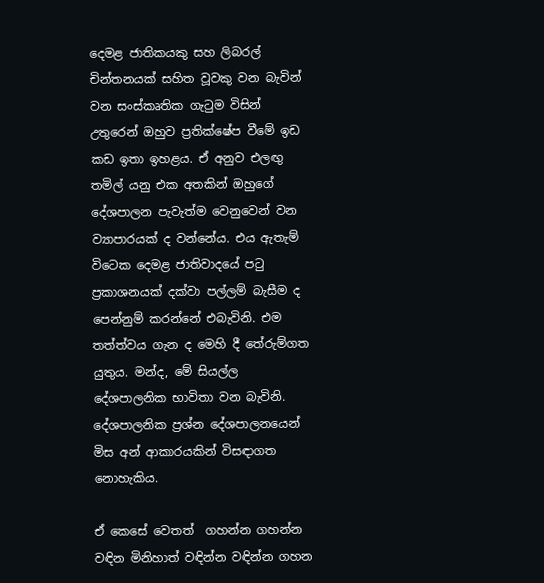දෙමළ ජාතිකයකු සහ ලිබරල් චින්තනයක් සහිත වූවකු වන බැවින් වන සංස්කෘතික ගැ‍ටුම විසින් උතුරෙන් ඔහුව ප්‍රතික්ෂේප වීමේ ඉඩ කඩ ඉතා ඉහළය. ඒ අනුව එලඟු තමිල් යනු එක අතකින් ඔහුගේ දේශපාලන පැවැත්ම වෙනුවෙන් වන ව්‍යාපාරයක් ද වන්නේය. එය ඇතැම් විටෙක දෙමළ ජාතිවාදයේ පටු ප්‍රකාශනයක් දක්වා පල්ලම් බැසීම ද පෙන්නුම් කරන්නේ එබැවිනි. එම තත්ත්වය ගැන ද මෙහි දී තේරුම්ගත යුතුය. මන්ද, මේ සියල්ල දේශපාලනික භාවිතා වන බැවිනි. දේශපාලනික ප්‍රශ්න දේශපාලනයෙන් මිස අන් ආකාරයකින් විසඳාගත නොහැකිය.

ඒ කෙසේ වෙතත්  ගහන්න ගහන්න වඳින මිනිහාත් වඳින්න වඳින්න ගහන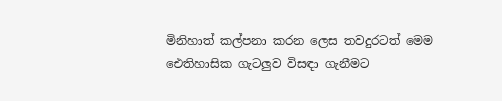මිනිහාත් කල්පනා කරන ලෙස තවදුරටත් මෙම ඓතිහාසික ගැටලු‍ව විසඳා ගැනීමට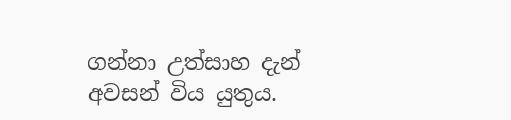ගන්නා උත්සාහ දැන් අවසන් විය යුතුය.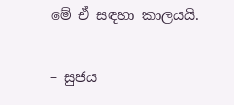මේ ඒ සඳහා කාලයයි.

– සුජය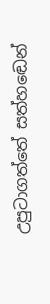උපුටාගත්තේ සත්හඬෙන්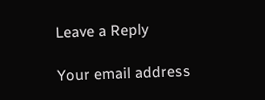Leave a Reply

Your email address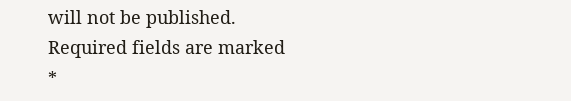will not be published. Required fields are marked *